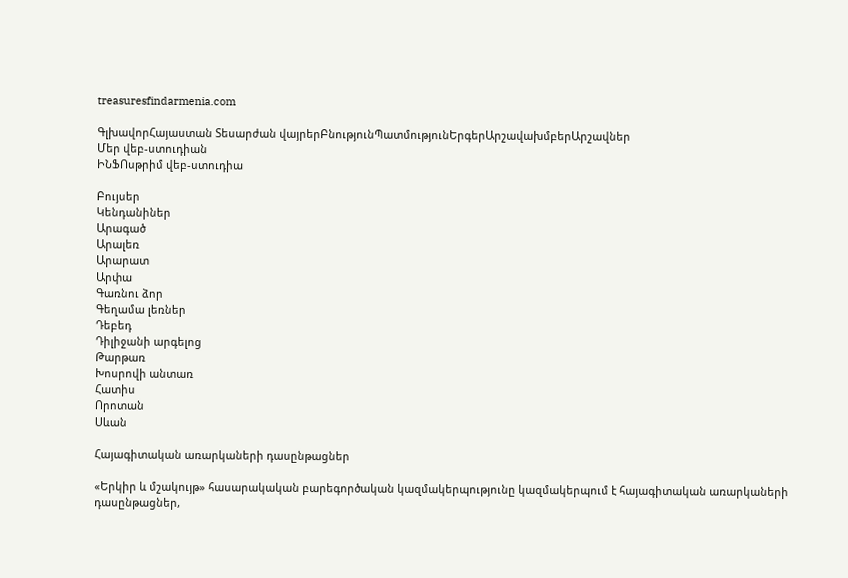treasuresfindarmenia.com

ԳլխավորՀայաստան Տեսարժան վայրերԲնությունՊատմությունԵրգերԱրշավախմբերԱրշավներ
Մեր վեբ-ստուդիան
ԻՆՖՈսթրիմ վեբ-ստուդիա

Բույսեր
Կենդանիներ
Արագած
Արալեռ
Արարատ
Արփա
Գառնու ձոր
Գեղամա լեռներ
Դեբեդ
Դիլիջանի արգելոց
Թարթառ
Խոսրովի անտառ
Հատիս
Որոտան
Սևան

Հայագիտական առարկաների դասընթացներ

«Երկիր և մշակույթ» հասարակական բարեգործական կազմակերպությունը կազմակերպում է հայագիտական առարկաների դասընթացներ,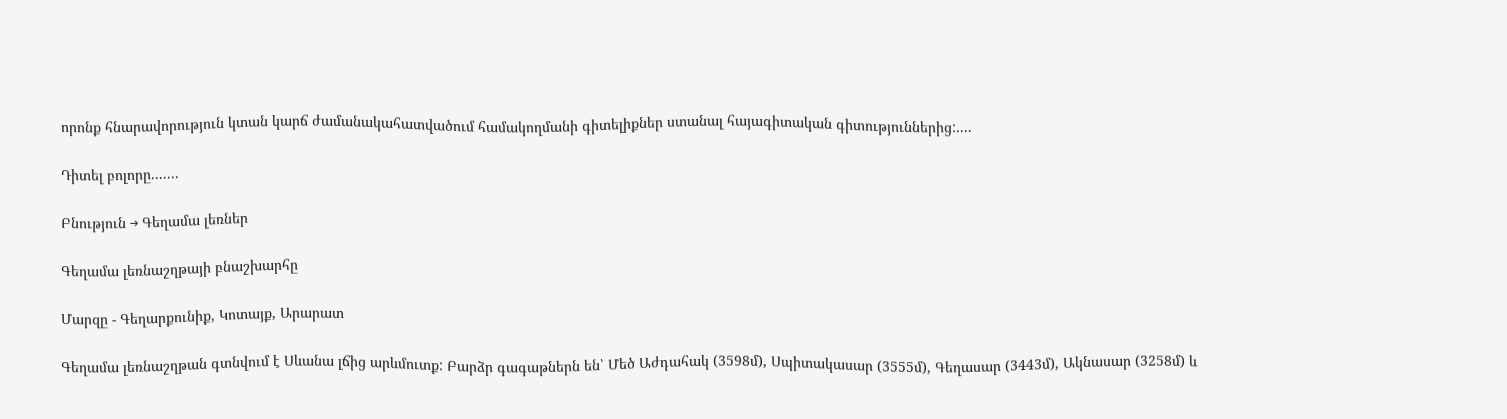որոնք հնարավորություն կտան կարճ ժամանակահատվածում համակողմանի գիտելիքներ ստանալ հայագիտական գիտություններից:....

Դիտել բոլորը.......

Բնություն → Գեղամա լեռներ

Գեղամա լեռնաշղթայի բնաշխարհը

Մարզը - Գեղարքունիք, Կոտայք, Արարատ

Գեղամա լեռնաշղթան գտնվում է Սևանա լճից արևմուտք: Բարձր գագաթներն են՝ Մեծ Աժդահակ (3598մ), Սպիտակասար (3555մ), Գեղասար (3443մ), Ակնասար (3258մ) և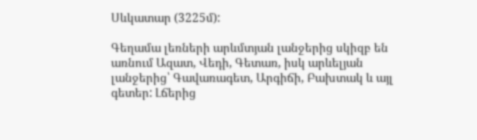Սևկատար (3225մ):

Գեղամա լեռների արևմտյան լանջերից սկիզբ են առնում Ազատ, Վեդի, Գետառ, իսկ արևելյան լանջերից՝ Գավառագետ, Արգիճի, Բախտակ և այլ գետեր: Լճերից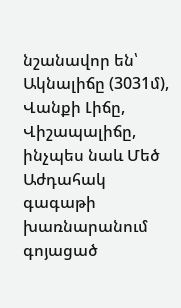նշանավոր են՝ Ակնալիճը (3031մ), Վանքի Լիճը, Վիշապալիճը, ինչպես նաև Մեծ Աժդահակ գագաթի խառնարանում գոյացած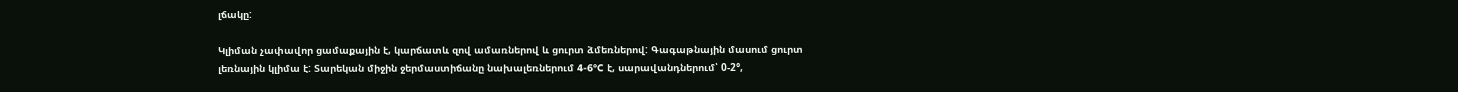լճակը:

Կլիման չափավոր ցամաքային է, կարճատև զով ամառներով և ցուրտ ձմեռներով: Գագաթնային մասում ցուրտ լեռնային կլիմա է: Տարեկան միջին ջերմաստիճանը նախալեռներում 4-6°C է, սարավանդներում՝ 0-2°,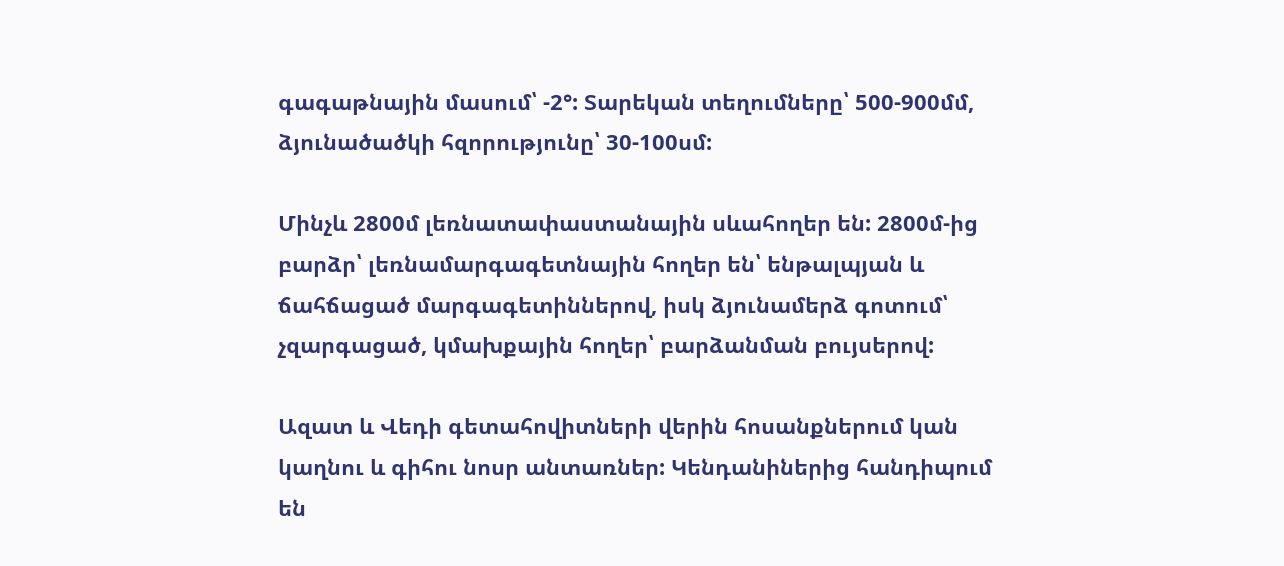գագաթնային մասում՝ -2°: Տարեկան տեղումները՝ 500-900մմ, ձյունածածկի հզորությունը՝ 30-100սմ:

Մինչև 2800մ լեռնատափաստանային սևահողեր են: 2800մ-ից բարձր՝ լեռնամարգագետնային հողեր են՝ ենթալպյան և ճահճացած մարգագետիններով, իսկ ձյունամերձ գոտում՝ չզարգացած, կմախքային հողեր՝ բարձանման բույսերով:

Ազատ և Վեդի գետահովիտների վերին հոսանքներում կան կաղնու և գիհու նոսր անտառներ: Կենդանիներից հանդիպում են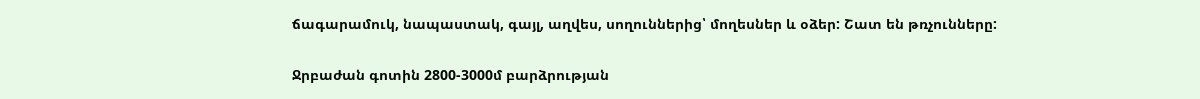ճագարամուկ, նապաստակ, գայլ, աղվես, սողուններից՝ մողեսներ և օձեր: Շատ են թռչունները:

Ջրբաժան գոտին 2800-3000մ բարձրության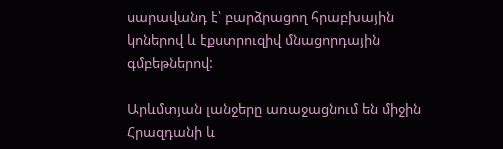սարավանդ է՝ բարձրացող հրաբխային կոներով և էքստրուզիվ մնացորդային գմբեթներով:

Արևմտյան լանջերը առաջացնում են միջին Հրազդանի և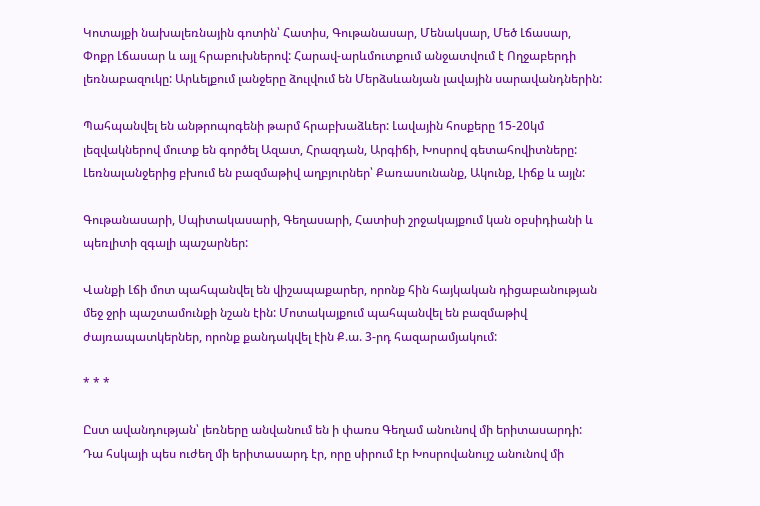Կոտայքի նախալեռնային գոտին՝ Հատիս, Գութանասար, Մենակսար, Մեծ Լճասար, Փոքր Լճասար և այլ հրաբուխներով: Հարավ-արևմուտքում անջատվում է Ողջաբերդի լեռնաբազուկը: Արևելքում լանջերը ձուլվում են Մերձսևանյան լավային սարավանդներին:

Պահպանվել են անթրոպոգենի թարմ հրաբխաձևեր: Լավային հոսքերը 15-20կմ լեզվակներով մուտք են գործել Ազատ, Հրազդան, Արգիճի, Խոսրով գետահովիտները: Լեռնալանջերից բխում են բազմաթիվ աղբյուրներ՝ Քառասունանք, Ակունք, Լիճք և այլն:

Գութանասարի, Սպիտակասարի, Գեղասարի, Հատիսի շրջակայքում կան օբսիդիանի և պեռլիտի զգալի պաշարներ:

Վանքի Լճի մոտ պահպանվել են վիշապաքարեր, որոնք հին հայկական դիցաբանության մեջ ջրի պաշտամունքի նշան էին: Մոտակայքում պահպանվել են բազմաթիվ ժայռապատկերներ, որոնք քանդակվել էին Ք.ա. 3-րդ հազարամյակում:

* * *

Ըստ ավանդության՝ լեռները անվանում են ի փառս Գեղամ անունով մի երիտասարդի: Դա հսկայի պես ուժեղ մի երիտասարդ էր, որը սիրում էր Խոսրովանույշ անունով մի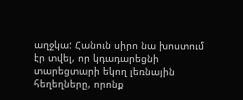աղջկա: Հանուն սիրո նա խոստում էր տվել, որ կդադարեցնի տարեցտարի եկող լեռնային հեղեղները, որոնք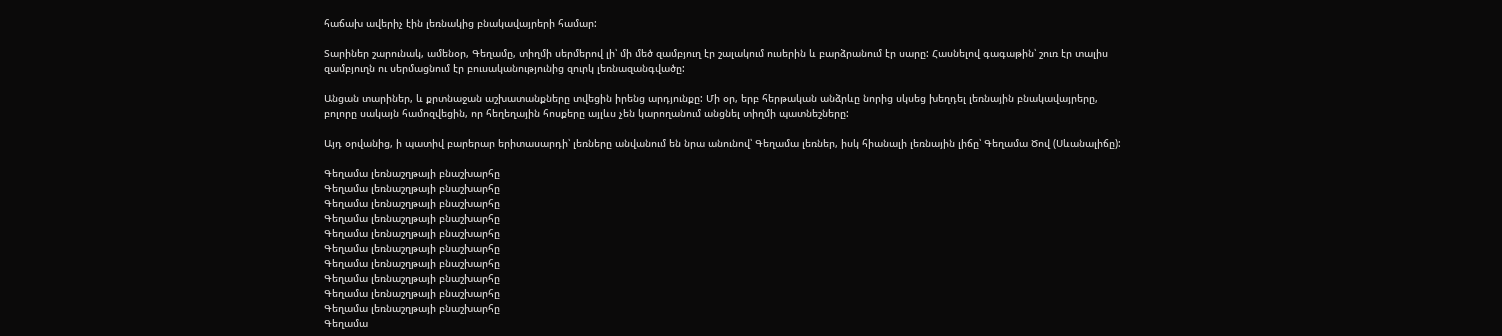հաճախ ավերիչ էին լեռնակից բնակավայրերի համար:

Տարիներ շարունակ, ամենօր, Գեղամը, տիղմի սերմերով լի՝ մի մեծ զամբյուղ էր շալակում ուսերին և բարձրանում էր սարը: Հասնելով գագաթին՝ շուռ էր տալիս զամբյուղն ու սերմացնում էր բուսականությունից զուրկ լեռնազանգվածը:

Անցան տարիներ, և քրտնաջան աշխատանքները տվեցին իրենց արդյունքը: Մի օր, երբ հերթական անձրևը նորից սկսեց խեղդել լեռնային բնակավայրերը, բոլորը սակայն համոզվեցին, որ հեղեղային հոսքերը այլևս չեն կարողանում անցնել տիղմի պատնեշները:

Այդ օրվանից, ի պատիվ բարերար երիտասարդի՝ լեռները անվանում են նրա անունով՝ Գեղամա լեռներ, իսկ հիանալի լեռնային լիճը՝ Գեղամա Ծով (Սևանալիճը):

Գեղամա լեռնաշղթայի բնաշխարհը
Գեղամա լեռնաշղթայի բնաշխարհը
Գեղամա լեռնաշղթայի բնաշխարհը
Գեղամա լեռնաշղթայի բնաշխարհը
Գեղամա լեռնաշղթայի բնաշխարհը
Գեղամա լեռնաշղթայի բնաշխարհը
Գեղամա լեռնաշղթայի բնաշխարհը
Գեղամա լեռնաշղթայի բնաշխարհը
Գեղամա լեռնաշղթայի բնաշխարհը
Գեղամա լեռնաշղթայի բնաշխարհը
Գեղամա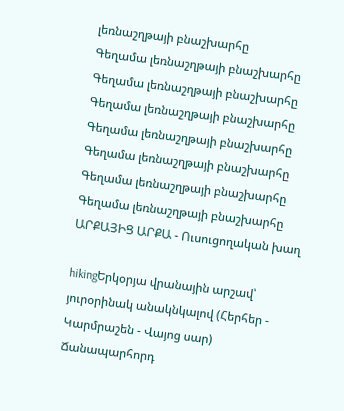լեռնաշղթայի բնաշխարհը
Գեղամա լեռնաշղթայի բնաշխարհը
Գեղամա լեռնաշղթայի բնաշխարհը
Գեղամա լեռնաշղթայի բնաշխարհը
Գեղամա լեռնաշղթայի բնաշխարհը
Գեղամա լեռնաշղթայի բնաշխարհը
Գեղամա լեռնաշղթայի բնաշխարհը
Գեղամա լեռնաշղթայի բնաշխարհը
ԱՐՔԱՅԻՑ ԱՐՔԱ - Ուսուցողական խաղ

hikingԵրկօրյա վրանային արշավ՝ յուրօրինակ անակնկալով (Հերհեր - Կարմրաշեն - Վայոց սար)
Ճանապարհորդ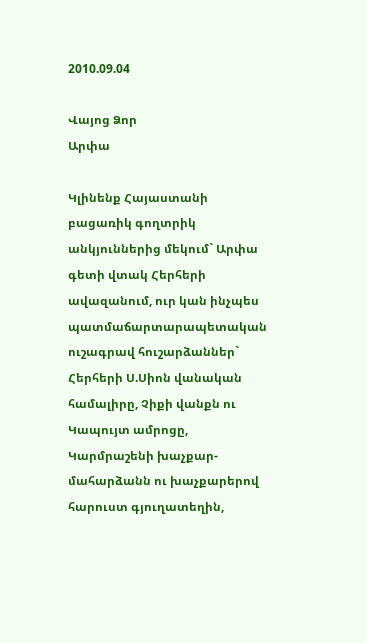2010.09.04

Վայոց Ձոր
Արփա

Կլինենք Հայաստանի բացառիկ գողտրիկ անկյուններից մեկում` Արփա գետի վտակ Հերհերի ավազանում, ուր կան ինչպես պատմաճարտարապետական ուշագրավ հուշարձաններ` Հերհերի Ս.Սիոն վանական համալիրը, Չիքի վանքն ու Կապույտ ամրոցը, Կարմրաշենի խաչքար-մահարձանն ու խաչքարերով հարուստ գյուղատեղին,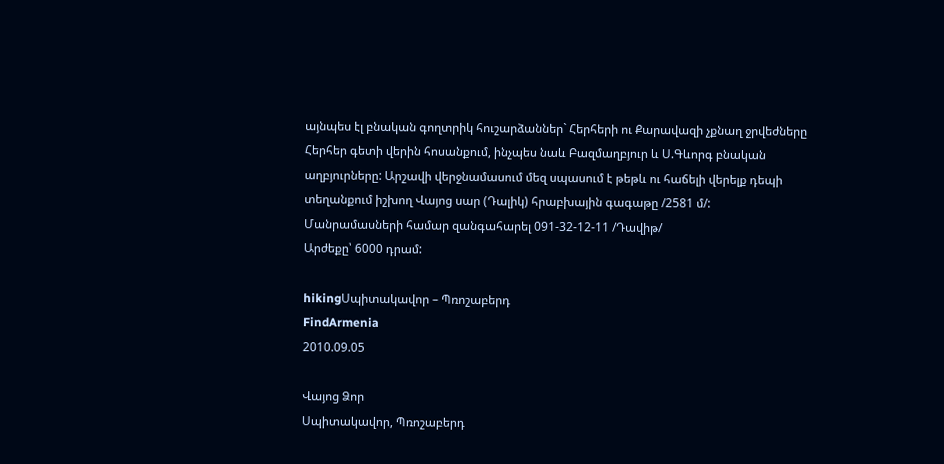այնպես էլ բնական գողտրիկ հուշարձաններ` Հերհերի ու Քարավազի չքնաղ ջրվեժները Հերհեր գետի վերին հոսանքում, ինչպես նաև Բազմաղբյուր և Ս.Գևորգ բնական աղբյուրները: Արշավի վերջնամասում մեզ սպասում է թեթև ու հաճելի վերելք դեպի տեղանքում իշխող Վայոց սար (Դալիկ) հրաբխային գագաթը /2581 մ/:
Մանրամասների համար զանգահարել 091-32-12-11 /Դավիթ/
Արժեքը՝ 6000 դրամ:

hikingՍպիտակավոր – Պռոշաբերդ
FindArmenia
2010.09.05

Վայոց Ձոր
Սպիտակավոր, Պռոշաբերդ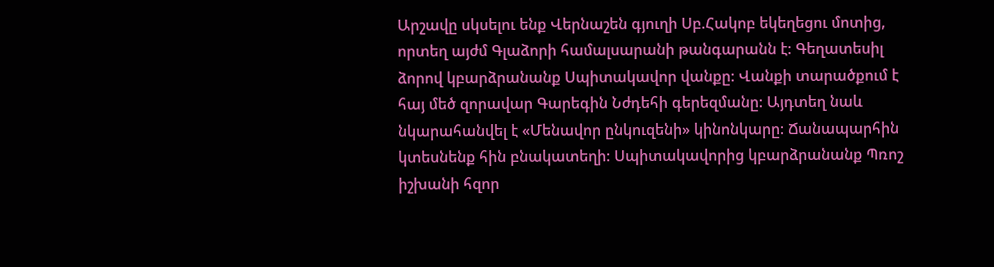Արշավը սկսելու ենք Վերնաշեն գյուղի Սբ.Հակոբ եկեղեցու մոտից, որտեղ այժմ Գլաձորի համալսարանի թանգարանն է: Գեղատեսիլ ձորով կբարձրանանք Սպիտակավոր վանքը: Վանքի տարածքում է հայ մեծ զորավար Գարեգին Նժդեհի գերեզմանը: Այդտեղ նաև նկարահանվել է «Մենավոր ընկուզենի» կինոնկարը: Ճանապարհին կտեսնենք հին բնակատեղի: Սպիտակավորից կբարձրանանք Պռոշ իշխանի հզոր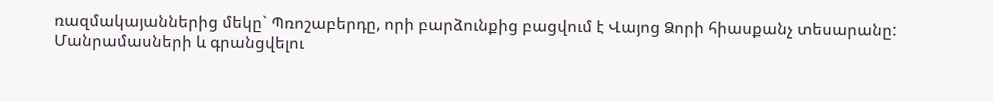ռազմակայաններից մեկը` Պռոշաբերդը, որի բարձունքից բացվում է Վայոց Ձորի հիասքանչ տեսարանը:
Մանրամասների և գրանցվելու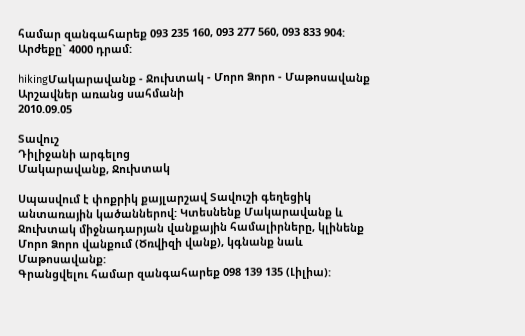համար զանգահարեք 093 235 160, 093 277 560, 093 833 904:
Արժեքը` 4000 դրամ:

hikingՄակարավանք - Ջուխտակ - Մորո Ձորո - Մաթոսավանք
Արշավներ առանց սահմանի
2010.09.05

Տավուշ
Դիլիջանի արգելոց
Մակարավանք, Ջուխտակ

Սպասվում է փոքրիկ քայլարշավ Տավուշի գեղեցիկ անտառային կածաններով: Կտեսնենք Մակարավանք և Ջուխտակ միջնադարյան վանքային համալիրները, կլինենք Մորո Ձորո վանքում (Ծռվիզի վանք), կգնանք նաև Մաթոսավանք:
Գրանցվելու համար զանգահարեք 098 139 135 (Լիլիա):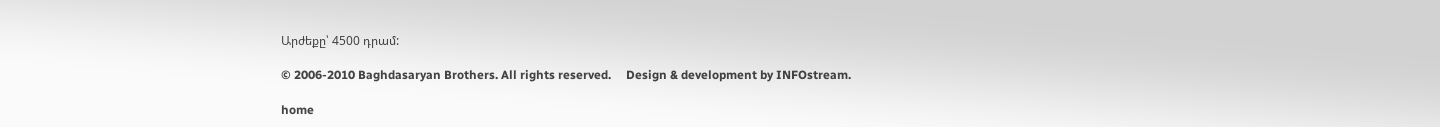Արժեքը՝ 4500 դրամ:

© 2006-2010 Baghdasaryan Brothers. All rights reserved.     Design & development by INFOstream.

home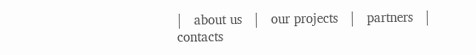|   about us   |   our projects   |   partners   |   contacts